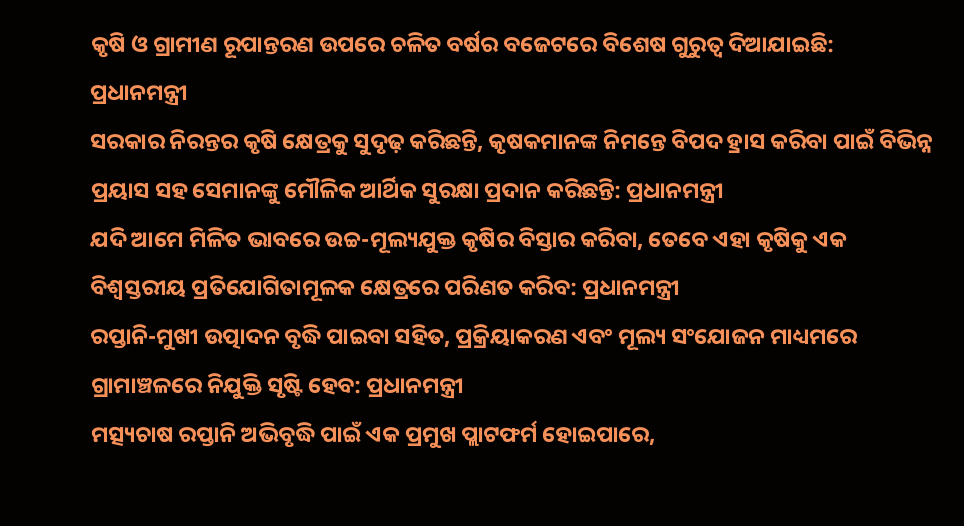କୃଷି ଓ ଗ୍ରାମୀଣ ରୂପାନ୍ତରଣ ଉପରେ ଚଳିତ ବର୍ଷର ବଜେଟରେ ବିଶେଷ ଗୁରୁତ୍ବ ଦିଆଯାଇଛି: ପ୍ରଧାନମନ୍ତ୍ରୀ
ସରକାର ନିରନ୍ତର କୃଷି କ୍ଷେତ୍ରକୁ ସୁଦୃଢ଼ କରିଛନ୍ତି, କୃଷକମାନଙ୍କ ନିମନ୍ତେ ବିପଦ ହ୍ରାସ କରିବା ପାଇଁ ବିଭିନ୍ନ ପ୍ରୟାସ ସହ ସେମାନଙ୍କୁ ମୌଳିକ ଆର୍ଥିକ ସୁରକ୍ଷା ପ୍ରଦାନ କରିଛନ୍ତି: ପ୍ରଧାନମନ୍ତ୍ରୀ
ଯଦି ଆମେ ମିଳିତ ଭାବରେ ଉଚ୍ଚ-ମୂଲ୍ୟଯୁକ୍ତ କୃଷିର ବିସ୍ତାର କରିବା, ତେବେ ଏହା କୃଷିକୁ ଏକ ବିଶ୍ୱସ୍ତରୀୟ ପ୍ରତିଯୋଗିତାମୂଳକ କ୍ଷେତ୍ରରେ ପରିଣତ କରିବ: ପ୍ରଧାନମନ୍ତ୍ରୀ
ରପ୍ତାନି-ମୁଖୀ ଉତ୍ପାଦନ ବୃଦ୍ଧି ପାଇବା ସହିତ, ପ୍ରକ୍ରିୟାକରଣ ଏବଂ ମୂଲ୍ୟ ସଂଯୋଜନ ମାଧ୍ୟମରେ ଗ୍ରାମାଞ୍ଚଳରେ ନିଯୁକ୍ତି ସୃଷ୍ଟି ହେବ: ପ୍ରଧାନମନ୍ତ୍ରୀ
ମତ୍ସ୍ୟଚାଷ ରପ୍ତାନି ଅଭିବୃଦ୍ଧି ପାଇଁ ଏକ ପ୍ରମୁଖ ପ୍ଲାଟଫର୍ମ ହୋଇପାରେ,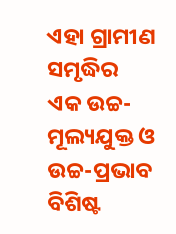ଏହା ଗ୍ରାମୀଣ ସମୃଦ୍ଧିର ଏକ ଉଚ୍ଚ-ମୂଲ୍ୟଯୁକ୍ତ ଓ ଉଚ୍ଚ-ପ୍ରଭାବ ବିଶିଷ୍ଟ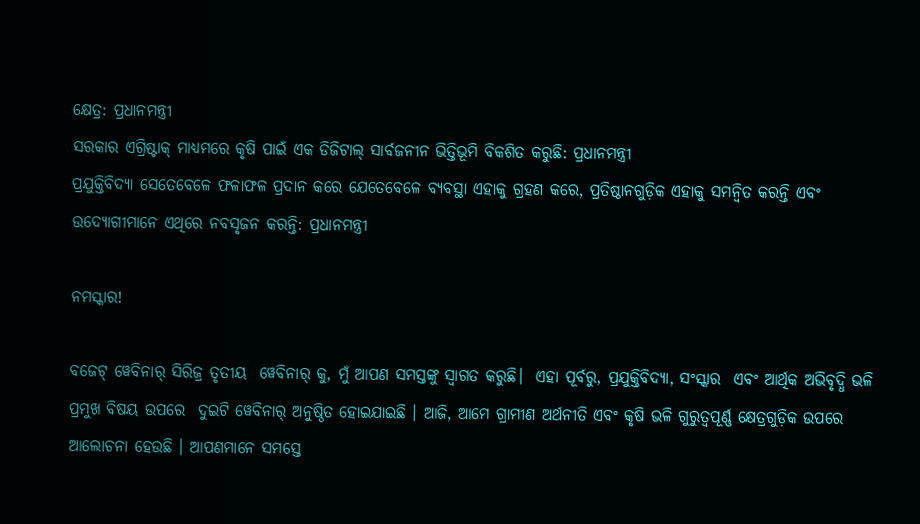କ୍ଷେତ୍ର: ପ୍ରଧାନମନ୍ତ୍ରୀ
ସରକାର ଏଗ୍ରିଷ୍ଟାକ୍‌ ମାଧ୍ୟମରେ କୃଷି ପାଇଁ ଏକ ଡିଜିଟାଲ୍ ସାର୍ବଜନୀନ ଭିତ୍ତିଭୂମି ବିକଶିତ କରୁଛି: ପ୍ରଧାନମନ୍ତ୍ରୀ
ପ୍ରଯୁକ୍ତିବିଦ୍ୟା ସେତେବେଳେ ଫଳାଫଳ ପ୍ରଦାନ କରେ ଯେତେବେଳେ ବ୍ୟବସ୍ଥା ଏହାକୁ ଗ୍ରହଣ କରେ, ପ୍ରତିଷ୍ଠାନଗୁଡ଼ିକ ଏହାକୁ ସମନ୍ୱିତ କରନ୍ତି ଏବଂ ଉଦ୍ୟୋଗୀମାନେ ଏଥିରେ ନବସୃଜନ କରନ୍ତି: ପ୍ରଧାନମନ୍ତ୍ରୀ

ନମସ୍କାର!

ବଜେଟ୍ ୱେବିନାର୍ ସିରିଜ୍ର ତୃତୀୟ  ୱେବିନାର୍ କୁ, ମୁଁ ଆପଣ ସମସ୍ତଙ୍କୁ ସ୍ୱାଗତ କରୁଛି।  ଏହା ପୂର୍ବରୁ, ପ୍ରଯୁକ୍ତିବିଦ୍ୟା, ସଂସ୍କାର  ଏବଂ ଆର୍ଥିକ ଅଭିବୃଦ୍ଧି ଭଳି ପ୍ରମୁଖ ବିଷୟ ଉପରେ  ଦୁଇଟି ୱେବିନାର୍ ଅନୁଷ୍ଠିତ ହୋଇଯାଇଛି । ଆଜି, ଆମେ ଗ୍ରାମୀଣ ଅର୍ଥନୀତି ଏବଂ କୃଷି ଭଳି ଗୁରୁତ୍ୱପୂର୍ଣ୍ଣ କ୍ଷେତ୍ରଗୁଡ଼ିକ ଉପରେ ଆଲୋଚନା ହେଉଛି । ଆପଣମାନେ ସମସ୍ତେ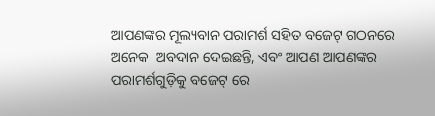ଆପଣଙ୍କର ମୂଲ୍ୟବାନ ପରାମର୍ଶ ସହିତ ବଜେଟ୍ ଗଠନରେ ଅନେକ  ଅବଦାନ ଦେଇଛନ୍ତି, ଏବଂ ଆପଣ ଆପଣଙ୍କର ପରାମର୍ଶଗୁଡ଼ିକୁ ବଜେଟ୍ ରେ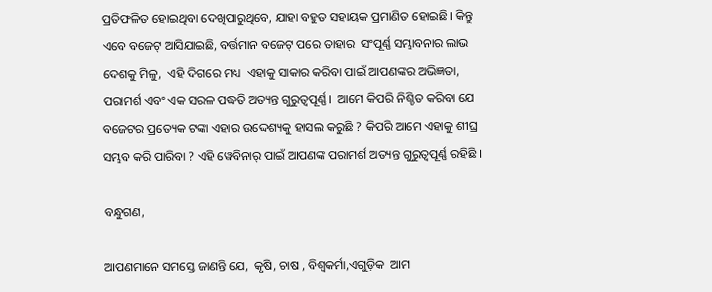ପ୍ରତିଫଳିତ ହୋଇଥିବା ଦେଖିପାରୁଥିବେ, ଯାହା ବହୁତ ସହାୟକ ପ୍ରମାଣିତ ହୋଇଛି। କିନ୍ତୁ ଏବେ ବଜେଟ୍ ଆସିଯାଇଛି, ବର୍ତ୍ତମାନ ବଜେଟ୍ ପରେ ତାହାର  ସଂପୂର୍ଣ୍ଣ ସମ୍ଭାବନାର ଲାଭ ଦେଶକୁ ମିଳୁ,  ଏହି ଦିଗରେ ମଧ୍ୟ  ଏହାକୁ ସାକାର କରିବା ପାଇଁ ଆପଣଙ୍କର ଅଭିଜ୍ଞତା, ପରାମର୍ଶ ଏବଂ ଏକ ସରଳ ପଦ୍ଧତି ଅତ୍ୟନ୍ତ ଗୁରୁତ୍ୱପୂର୍ଣ୍ଣ।  ଆମେ କିପରି ନିଶ୍ଚିତ କରିବା ଯେ ବଜେଟର ପ୍ରତ୍ୟେକ ଟଙ୍କା ଏହାର ଉଦ୍ଦେଶ୍ୟକୁ ହାସଲ କରୁଛି ? କିପରି ଆମେ ଏହାକୁ ଶୀଘ୍ର ସମ୍ଭବ କରି ପାରିବା ? ଏହି ୱେବିନାର୍ ପାଇଁ ଆପଣଙ୍କ ପରାମର୍ଶ ଅତ୍ୟନ୍ତ ଗୁରୁତ୍ୱପୂର୍ଣ୍ଣ ରହିଛି ।

ବନ୍ଧୁଗଣ,

ଆପଣମାନେ ସମସ୍ତେ ଜାଣନ୍ତି ଯେ,  କୃଷି, ଚାଷ , ବିଶ୍ୱକର୍ମା,ଏଗୁଡ଼ିକ  ଆମ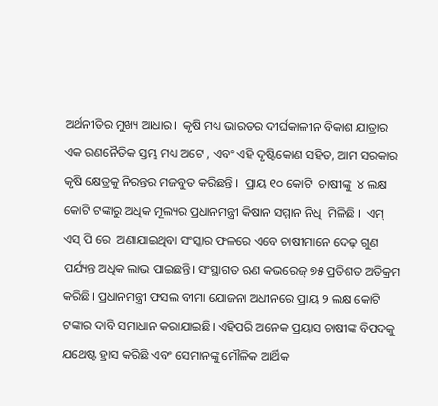ଅର୍ଥନୀତିର ମୁଖ୍ୟ ଆଧାର।  କୃଷି ମଧ୍ୟ ଭାରତର ଦୀର୍ଘକାଳୀନ ବିକାଶ ଯାତ୍ରାର ଏକ ରଣନୈତିକ ସ୍ତମ୍ଭ ମଧ୍ୟ ଅଟେ , ଏବଂ ଏହି ଦୃଷ୍ଟିକୋଣ ସହିତ, ଆମ ସରକାର କୃଷି କ୍ଷେତ୍ରକୁ ନିରନ୍ତର ମଜବୁତ କରିଛନ୍ତି ।  ପ୍ରାୟ ୧୦ କୋଟି  ଚାଷୀଙ୍କୁ  ୪ ଲକ୍ଷ କୋଟି ଟଙ୍କାରୁ ଅଧିକ ମୂଲ୍ୟର ପ୍ରଧାନମନ୍ତ୍ରୀ କିଷାନ ସମ୍ମାନ ନିଧି  ମିଳିଛି ।  ଏମ୍ ଏସ୍ ପି ରେ  ଅଣାଯାଇଥିବା ସଂସ୍କାର ଫଳରେ ଏବେ ଚାଷୀମାନେ ଦେଢ଼ ଗୁଣ ପର୍ଯ୍ୟନ୍ତ ଅଧିକ ଲାଭ ପାଇଛନ୍ତି। ସଂସ୍ଥାଗତ ଋଣ କଭରେଜ୍ ୭୫ ପ୍ରତିଶତ ଅତିକ୍ରମ କରିଛି। ପ୍ରଧାନମନ୍ତ୍ରୀ ଫସଲ ବୀମା ଯୋଜନା ଅଧୀନରେ ପ୍ରାୟ ୨ ଲକ୍ଷ କୋଟି ଟଙ୍କାର ଦାବି ସମାଧାନ କରାଯାଇଛି। ଏହିପରି ଅନେକ ପ୍ରୟାସ ଚାଷୀଙ୍କ ବିପଦକୁ ଯଥେଷ୍ଟ ହ୍ରାସ କରିଛି ଏବଂ ସେମାନଙ୍କୁ ମୌଳିକ ଆର୍ଥିକ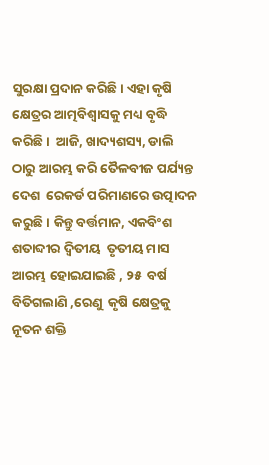ସୁରକ୍ଷା ପ୍ରଦାନ କରିଛି। ଏହା କୃଷି କ୍ଷେତ୍ରର ଆତ୍ମବିଶ୍ୱାସକୁ ମଧ୍ୟ ବୃଦ୍ଧି କରିଛି।  ଆଜି, ଖାଦ୍ୟଶସ୍ୟ, ଡାଲି  ଠାରୁ ଆରମ୍ଭ କରି ତୈଳବୀଜ ପର୍ଯ୍ୟନ୍ତ ଦେଶ  ରେକର୍ଡ ପରିମାଣରେ ଉତ୍ପାଦନ କରୁଛି। କିନ୍ତୁ ବର୍ତ୍ତମାନ, ଏକବିଂଶ  ଶତାବ୍ଦୀର ଦ୍ୱିତୀୟ  ତୃତୀୟ ମାସ ଆରମ୍ଭ ହୋଇଯାଇଛି , ୨୫  ବର୍ଷ ବିତିଗଲାଣି ,ରେଣୁ  କୃଷି କ୍ଷେତ୍ରକୁ ନୂତନ ଶକ୍ତି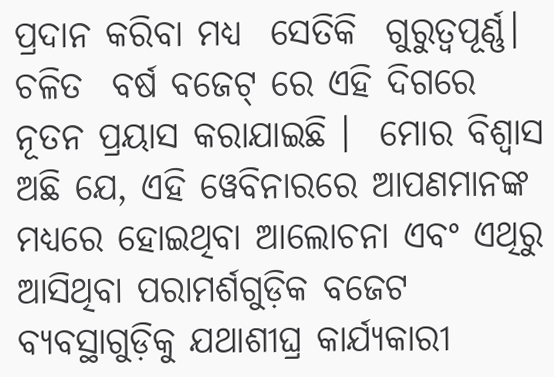ପ୍ରଦାନ କରିବା ମଧ୍ୟ  ସେତିକି  ଗୁରୁତ୍ୱପୂର୍ଣ୍ଣ। ଚଳିତ  ବର୍ଷ ବଜେଟ୍ ରେ ଏହି ଦିଗରେ ନୂତନ ପ୍ରୟାସ କରାଯାଇଛି ।  ମୋର ବିଶ୍ବାସ ଅଛି ଯେ, ଏହି ୱେବିନାରରେ ଆପଣମାନଙ୍କ ମଧ୍ୟରେ ହୋଇଥିବା ଆଲୋଚନା ଏବଂ ଏଥିରୁ ଆସିଥିବା ପରାମର୍ଶଗୁଡ଼ିକ ବଜେଟ ବ୍ୟବସ୍ଥାଗୁଡ଼ିକୁ ଯଥାଶୀଘ୍ର କାର୍ଯ୍ୟକାରୀ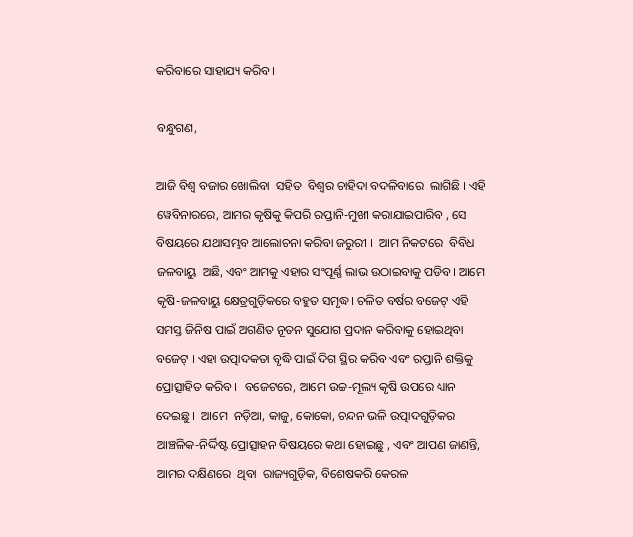କରିବାରେ ସାହାଯ୍ୟ କରିବ।

ବନ୍ଧୁଗଣ,

ଆଜି ବିଶ୍ୱ ବଜାର ଖୋଲିବା  ସହିତ  ବିଶ୍ୱର ଚାହିଦା ବଦଳିବାରେ  ଲାଗିଛି । ଏହି ୱେବିନାରରେ, ଆମର କୃଷିକୁ କିପରି ରପ୍ତାନି-ମୁଖୀ କରାଯାଇପାରିବ , ସେ ବିଷୟରେ ଯଥାସମ୍ଭବ ଆଲୋଚନା କରିବା ଜରୁରୀ ।  ଆମ ନିକଟରେ  ବିବିଧ ଜଳବାୟୁ  ଅଛି, ଏବଂ ଆମକୁ ଏହାର ସଂପୂର୍ଣ୍ଣ ଲାଭ ଉଠାଇବାକୁ ପଡିବ। ଆମେ କୃଷି-ଜଳବାୟୁ କ୍ଷେତ୍ରଗୁଡ଼ିକରେ ବହୁତ ସମୃଦ୍ଧ। ଚଳିତ ବର୍ଷର ବଜେଟ୍ ଏହି ସମସ୍ତ ଜିନିଷ ପାଇଁ ଅଗଣିତ ନୂତନ ସୁଯୋଗ ପ୍ରଦାନ କରିବାକୁ ହୋଇଥିବା  ବଜେଟ୍ । ଏହା ଉତ୍ପାଦକତା ବୃଦ୍ଧି ପାଇଁ ଦିଗ ସ୍ଥିର କରିବ ଏବଂ ରପ୍ତାନି ଶକ୍ତିକୁ ପ୍ରୋତ୍ସାହିତ କରିବ ।  ବଜେଟରେ, ଆମେ ଉଚ୍ଚ-ମୂଲ୍ୟ କୃଷି ଉପରେ ଧ୍ୟାନ ଦେଇଛୁ।  ଆମେ  ନଡ଼ିଆ, କାଜୁ, କୋକୋ, ଚନ୍ଦନ ଭଳି ଉତ୍ପାଦଗୁଡ଼ିକର ଆଞ୍ଚଳିକ-ନିର୍ଦ୍ଦିଷ୍ଟ ପ୍ରୋତ୍ସାହନ ବିଷୟରେ କଥା ହୋଇଛୁ , ଏବଂ ଆପଣ ଜାଣନ୍ତି, ଆମର ଦକ୍ଷିଣରେ  ଥିବା  ରାଜ୍ୟଗୁଡ଼ିକ, ବିଶେଷକରି କେରଳ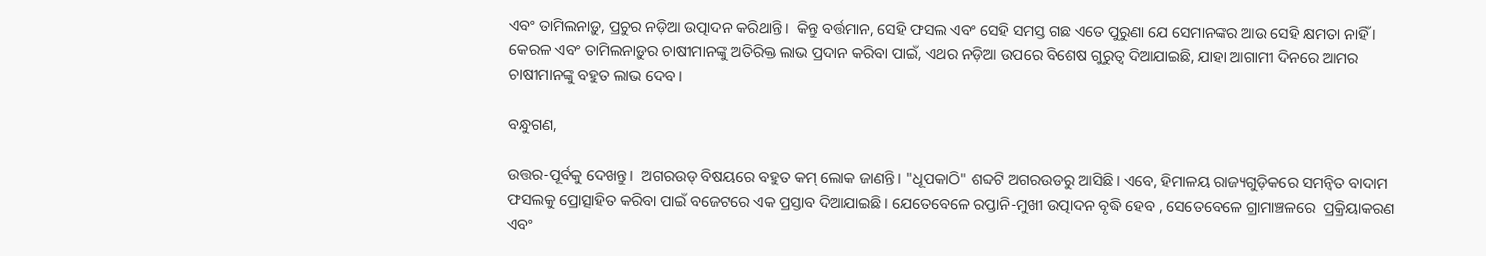ଏବଂ ତାମିଲନାଡ଼ୁ, ପ୍ରଚୁର ନଡ଼ିଆ ଉତ୍ପାଦନ କରିଥାନ୍ତି।  କିନ୍ତୁ ବର୍ତ୍ତମାନ, ସେହି ଫସଲ ଏବଂ ସେହି ସମସ୍ତ ଗଛ ଏତେ ପୁରୁଣା ଯେ ସେମାନଙ୍କର ଆଉ ସେହି କ୍ଷମତା ନାହିଁ ।  କେରଳ ଏବଂ ତାମିଲନାଡ଼ୁର ଚାଷୀମାନଙ୍କୁ ଅତିରିକ୍ତ ଲାଭ ପ୍ରଦାନ କରିବା ପାଇଁ, ଏଥର ନଡ଼ିଆ ଉପରେ ବିଶେଷ ଗୁରୁତ୍ୱ ଦିଆଯାଇଛି, ଯାହା ଆଗାମୀ ଦିନରେ ଆମର ଚାଷୀମାନଙ୍କୁ ବହୁତ ଲାଭ ଦେବ।

ବନ୍ଧୁଗଣ,

ଉତ୍ତର-ପୂର୍ବକୁ ଦେଖନ୍ତୁ।  ଅଗରଉଡ୍ ବିଷୟରେ ବହୁତ କମ୍ ଲୋକ ଜାଣନ୍ତି। "ଧୂପକାଠି" ଶବ୍ଦଟି ଅଗରଉଡରୁ ଆସିଛି। ଏବେ, ହିମାଳୟ ରାଜ୍ୟଗୁଡ଼ିକରେ ସମନ୍ୱିତ ବାଦାମ ଫସଲକୁ ପ୍ରୋତ୍ସାହିତ କରିବା ପାଇଁ ବଜେଟରେ ଏକ ପ୍ରସ୍ତାବ ଦିଆଯାଇଛି। ଯେତେବେଳେ ରପ୍ତାନି-ମୁଖୀ ଉତ୍ପାଦନ ବୃଦ୍ଧି ହେବ , ସେତେବେଳେ ଗ୍ରାମାଞ୍ଚଳରେ  ପ୍ରକ୍ରିୟାକରଣ ଏବଂ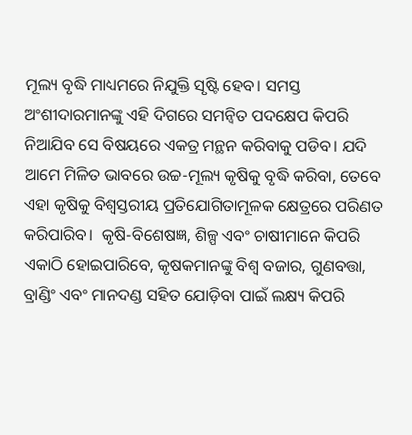ମୂଲ୍ୟ ବୃଦ୍ଧି ମାଧ୍ୟମରେ ନିଯୁକ୍ତି ସୃଷ୍ଟି ହେବ। ସମସ୍ତ ଅଂଶୀଦାରମାନଙ୍କୁ ଏହି ଦିଗରେ ସମନ୍ୱିତ ପଦକ୍ଷେପ କିପରି ନିଆଯିବ ସେ ବିଷୟରେ ଏକତ୍ର ମନ୍ଥନ କରିବାକୁ ପଡିବ। ଯଦି ଆମେ ମିଳିତ ଭାବରେ ଉଚ୍ଚ-ମୂଲ୍ୟ କୃଷିକୁ ବୃଦ୍ଧି କରିବା, ତେବେ ଏହା କୃଷିକୁ ବିଶ୍ୱସ୍ତରୀୟ ପ୍ରତିଯୋଗିତାମୂଳକ କ୍ଷେତ୍ରରେ ପରିଣତ କରିପାରିବ।  କୃଷି-ବିଶେଷଜ୍ଞ, ଶିଳ୍ପ ଏବଂ ଚାଷୀମାନେ କିପରି ଏକାଠି ହୋଇପାରିବେ, କୃଷକମାନଙ୍କୁ ବିଶ୍ୱ ବଜାର, ଗୁଣବତ୍ତା, ବ୍ରାଣ୍ଡିଂ ଏବଂ ମାନଦଣ୍ଡ ସହିତ ଯୋଡ଼ିବା ପାଇଁ ଲକ୍ଷ୍ୟ କିପରି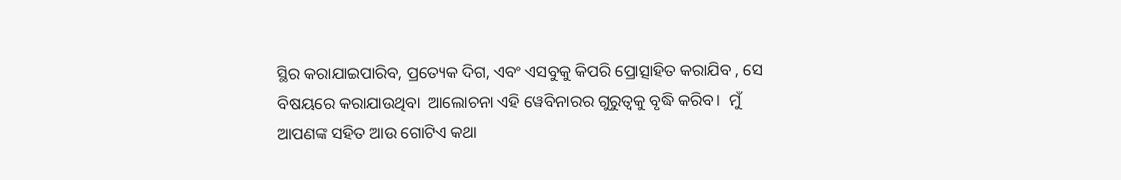ସ୍ଥିର କରାଯାଇପାରିବ, ପ୍ରତ୍ୟେକ ଦିଗ, ଏବଂ ଏସବୁକୁ କିପରି ପ୍ରୋତ୍ସାହିତ କରାଯିବ , ସେ ବିଷୟରେ କରାଯାଉଥିବା  ଆଲୋଚନା ଏହି ୱେବିନାରର ଗୁରୁତ୍ୱକୁ ବୃଦ୍ଧି କରିବ।  ମୁଁ ଆପଣଙ୍କ ସହିତ ଆଉ ଗୋଟିଏ କଥା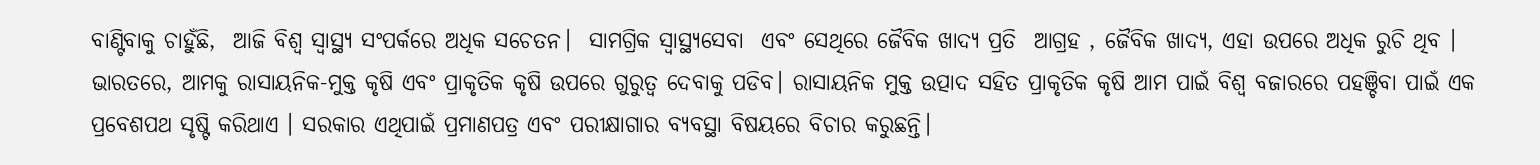ବାଣ୍ଟିବାକୁ ଚାହୁଁଛି,  ଆଜି ବିଶ୍ୱ ସ୍ୱାସ୍ଥ୍ୟ ସଂପର୍କରେ ଅଧିକ ସଚେତନ।  ସାମଗ୍ରିକ ସ୍ୱାସ୍ଥ୍ୟସେବା  ଏବଂ ସେଥିରେ ଜୈବିକ ଖାଦ୍ୟ ପ୍ରତି  ଆଗ୍ରହ , ଜୈବିକ ଖାଦ୍ୟ, ଏହା ଉପରେ ଅଧିକ ରୁଚି ଥିବ ।  ଭାରତରେ, ଆମକୁ ରାସାୟନିକ-ମୁକ୍ତ କୃଷି ଏବଂ ପ୍ରାକୃତିକ କୃଷି ଉପରେ ଗୁରୁତ୍ୱ ଦେବାକୁ ପଡିବ। ରାସାୟନିକ ମୁକ୍ତ ଉତ୍ପାଦ ସହିତ ପ୍ରାକୃତିକ କୃଷି ଆମ ପାଇଁ ବିଶ୍ୱ ବଜାରରେ ପହଞ୍ଚିବା ପାଇଁ ଏକ ପ୍ରବେଶପଥ ସୃଷ୍ଟି କରିଥାଏ । ସରକାର ଏଥିପାଇଁ ପ୍ରମାଣପତ୍ର ଏବଂ ପରୀକ୍ଷାଗାର ବ୍ୟବସ୍ଥା ବିଷୟରେ ବିଚାର କରୁଛନ୍ତି।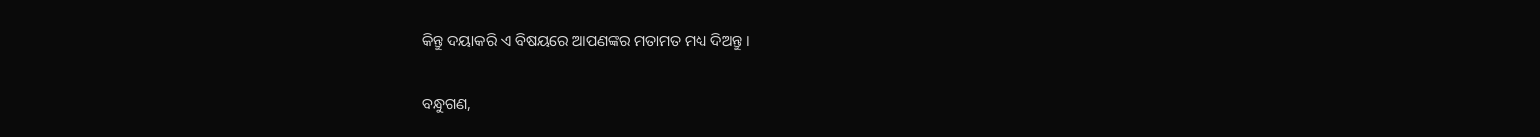କିନ୍ତୁ ଦୟାକରି ଏ ବିଷୟରେ ଆପଣଙ୍କର ମତାମତ ମଧ୍ୟ ଦିଅନ୍ତୁ ।

ବନ୍ଧୁଗଣ,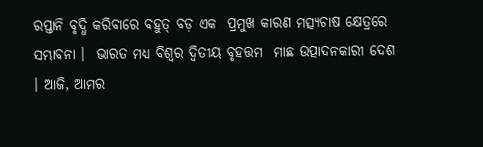ରପ୍ତାନି ବୃଦ୍ଧି କରିବାରେ ବହୁତ୍ ବଡ଼ ଏକ  ପ୍ରମୁଖ କାରଣ ମତ୍ସ୍ୟଚାଷ କ୍ଷେତ୍ରରେ ସମ୍ଭାବନା ।  ଭାରତ ମଧ୍ୟ ବିଶ୍ୱର ଦ୍ୱିତୀୟ ବୃହତ୍ତମ  ମାଛ ଉତ୍ପାଦନକାରୀ ଦେଶ । ଆଜି, ଆମର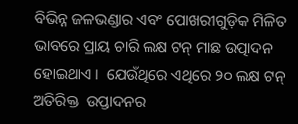ବିଭିନ୍ନ ଜଳଭଣ୍ଡାର ଏବଂ ପୋଖରୀଗୁଡ଼ିକ ମିଳିତ ଭାବରେ ପ୍ରାୟ ଚାରି ଲକ୍ଷ ଟନ୍ ମାଛ ଉତ୍ପାଦନ ହୋଇଥାଏ ।  ଯେଉଁଥିରେ ଏଥିରେ ୨୦ ଲକ୍ଷ ଟନ୍ ଅତିରିକ୍ତ  ଉପ୍ତାଦନର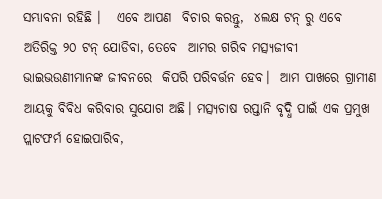ସମ୍ଭାବନା ରହିଛି ।   ଏବେ ଆପଣ  ବିଚାର କରନ୍ତୁ,  ୪ଲକ୍ଷ ଟନ୍ ରୁ ଏବେ ଅତିରିକ୍ତ ୨୦ ଟନ୍ ଯୋଡିବା, ତେବେ  ଆମର ଗରିବ ମତ୍ସ୍ୟଜୀବୀ ଭାଇଭଉଣୀମାନଙ୍କ ଜୀବନରେ  କିପରି ପରିବର୍ତ୍ତନ ହେବ।  ଆମ ପାଖରେ ଗ୍ରାମୀଣ ଆୟକୁ ବିବିଧ କରିବାର ସୁଯୋଗ ଅଛି। ମତ୍ସ୍ୟଚାଷ ରପ୍ତାନି ବୃଦ୍ଧି ପାଇଁ ଏକ ପ୍ରମୁଖ ପ୍ଲାଟଫର୍ମ ହୋଇପାରିବ,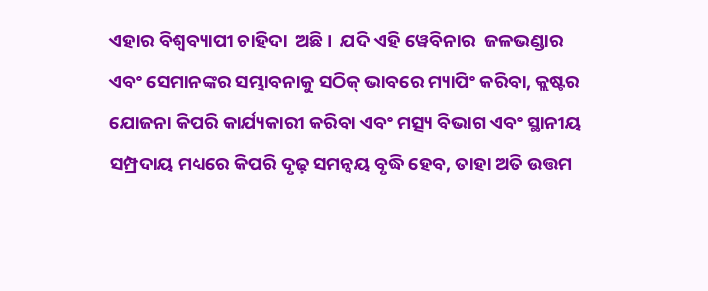ଏହାର ବିଶ୍ୱବ୍ୟାପୀ ଚାହିଦା  ଅଛି।  ଯଦି ଏହି ୱେବିନାର  ଜଳଭଣ୍ଡାର ଏବଂ ସେମାନଙ୍କର ସମ୍ଭାବନାକୁ ସଠିକ୍ ଭାବରେ ମ୍ୟାପିଂ କରିବା, କ୍ଲଷ୍ଟର ଯୋଜନା କିପରି କାର୍ଯ୍ୟକାରୀ କରିବା ଏବଂ ମତ୍ସ୍ୟ ବିଭାଗ ଏବଂ ସ୍ଥାନୀୟ ସମ୍ପ୍ରଦାୟ ମଧ୍ୟରେ କିପରି ଦୃଢ଼ ସମନ୍ୱୟ ବୃଦ୍ଧି ହେବ, ତାହା ଅତି ଉତ୍ତମ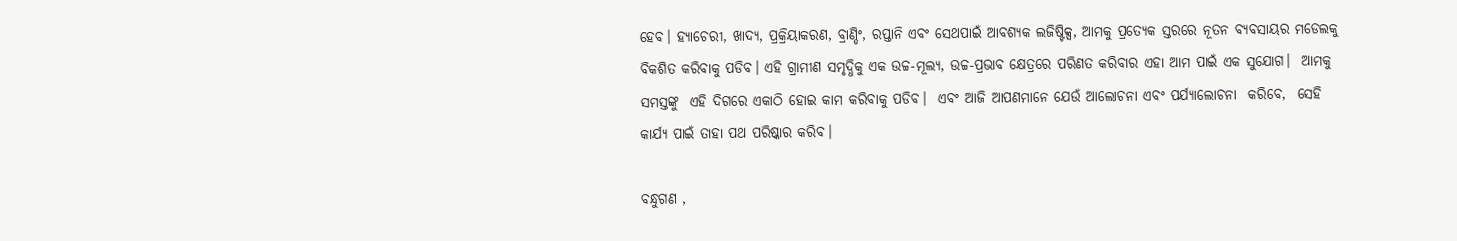ହେବ। ହ୍ୟାଚେରୀ, ଖାଦ୍ୟ, ପ୍ରକ୍ରିୟାକରଣ, ବ୍ରାଣ୍ଡିଂ, ରପ୍ତାନି ଏବଂ ସେଥପାଇଁ ଆବଶ୍ୟକ ଲଜିଷ୍ଟିକ୍ସ, ଆମକୁ ପ୍ରତ୍ୟେକ ସ୍ତରରେ ନୂତନ ବ୍ୟବସାୟର ମଡେଲକୁ ବିକଶିତ କରିବାକୁ ପଡିବ। ଏହି ଗ୍ରାମୀଣ ସମୃଦ୍ଧିକୁ ଏକ ଉଚ୍ଚ-ମୂଲ୍ୟ, ଉଚ୍ଚ-ପ୍ରଭାବ କ୍ଷେତ୍ରରେ ପରିଣତ କରିବାର ଏହା ଆମ ପାଇଁ ଏକ ସୁଯୋଗ।  ଆମକୁ ସମସ୍ତଙ୍କୁ  ଏହି ଦିଗରେ ଏକାଠି ହୋଇ କାମ କରିବାକୁ ପଡିବ।  ଏବଂ ଆଜି ଆପଣମାନେ ଯେଉଁ ଆଲୋଚନା ଏବଂ ପର୍ଯ୍ୟାଲୋଚନା  କରିବେ,  ସେହି କାର୍ଯ୍ୟ ପାଇଁ ତାହା ପଥ ପରିଷ୍କାର କରିବ।

ବନ୍ଧୁଗଣ ,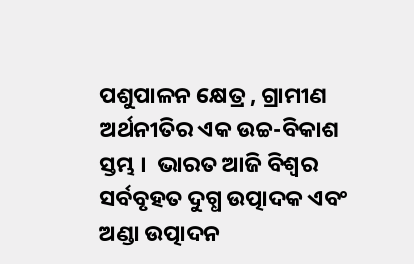ପଶୁପାଳନ କ୍ଷେତ୍ର , ଗ୍ରାମୀଣ ଅର୍ଥନୀତିର ଏକ ଉଚ୍ଚ-ବିକାଶ ସ୍ତମ୍ଭ ।  ଭାରତ ଆଜି ବିଶ୍ୱର ସର୍ବବୃହତ ଦୁଗ୍ଧ ଉତ୍ପାଦକ ଏବଂ ଅଣ୍ଡା ଉତ୍ପାଦନ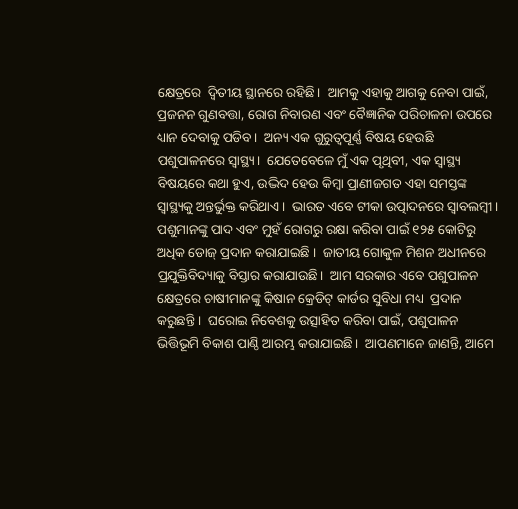କ୍ଷେତ୍ରରେ  ଦ୍ୱିତୀୟ ସ୍ଥାନରେ ରହିଛି।  ଆମକୁ ଏହାକୁ ଆଗକୁ ନେବା ପାଇଁ, ପ୍ରଜନନ ଗୁଣବତ୍ତା, ରୋଗ ନିବାରଣ ଏବଂ ବୈଜ୍ଞାନିକ ପରିଚାଳନା ଉପରେ ଧ୍ୟାନ ଦେବାକୁ ପଡିବ।  ଅନ୍ୟ ଏକ ଗୁରୁତ୍ୱପୂର୍ଣ୍ଣ ବିଷୟ ହେଉଛି ପଶୁପାଳନରେ ସ୍ୱାସ୍ଥ୍ୟ।  ଯେତେବେଳେ ମୁଁ ଏକ ପୃଥିବୀ, ଏକ ସ୍ୱାସ୍ଥ୍ୟ ବିଷୟରେ କଥା ହୁଏ, ଉଦ୍ଭିଦ ହେଉ କିମ୍ବା ପ୍ରାଣୀଜଗତ ଏହା ସମସ୍ତଙ୍କ ସ୍ୱାସ୍ଥ୍ୟକୁ ଅନ୍ତର୍ଭୁକ୍ତ କରିଥାଏ ।  ଭାରତ ଏବେ ଟୀକା ଉତ୍ପାଦନରେ ସ୍ୱାବଲମ୍ବୀ।  ପଶୁମାନଙ୍କୁ ପାଦ ଏବଂ ମୁହଁ ରୋଗରୁ ରକ୍ଷା କରିବା ପାଇଁ ୧୨୫ କୋଟିରୁ ଅଧିକ ଡୋଜ୍ ପ୍ରଦାନ କରାଯାଇଛି ।  ଜାତୀୟ ଗୋକୁଳ ମିଶନ ଅଧୀନରେ ପ୍ରଯୁକ୍ତିବିଦ୍ୟାକୁ ବିସ୍ତାର କରାଯାଉଛି।  ଆମ ସରକାର ଏବେ ପଶୁପାଳନ କ୍ଷେତ୍ରରେ ଚାଷୀମାନଙ୍କୁ କିଷାନ କ୍ରେଡିଟ୍ କାର୍ଡର ସୁବିଧା ମଧ୍ୟ  ପ୍ରଦାନ କରୁଛନ୍ତି ।  ଘରୋଇ ନିବେଶକୁ ଉତ୍ସାହିତ କରିବା ପାଇଁ, ପଶୁପାଳନ ଭିତ୍ତିଭୂମି ବିକାଶ ପାଣ୍ଠି ଆରମ୍ଭ କରାଯାଇଛି।  ଆପଣମାନେ ଜାଣନ୍ତି, ଆମେ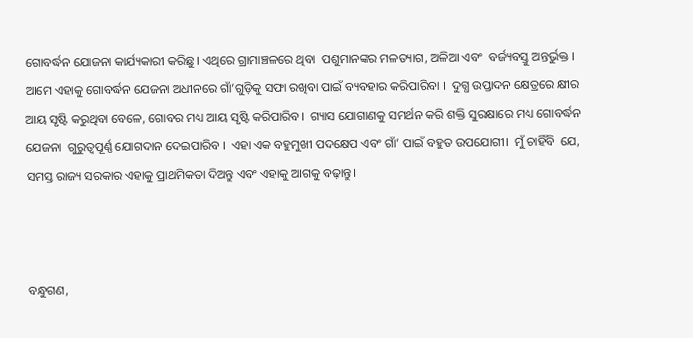ଗୋବର୍ଦ୍ଧନ ଯୋଜନା କାର୍ଯ୍ୟକାରୀ କରିଛୁ। ଏଥିରେ ଗ୍ରାମାଞ୍ଚଳରେ ଥିବା  ପଶୁମାନଙ୍କର ମଳତ୍ୟାଗ, ଅଳିଆ ଏବଂ  ବର୍ଜ୍ୟବସ୍ତୁ ଅନ୍ତର୍ଭୁକ୍ତ ।  ଆମେ ଏହାକୁ ଗୋବର୍ଦ୍ଧନ ଯେଜନା ଅଧୀନରେ ଗାଁ’ଗୁଡ଼ିକୁ ସଫା ରଖିବା ପାଇଁ ବ୍ୟବହାର କରିପାରିବା ।  ଦୁଗ୍ଧ ଉପ୍ତାଦନ କ୍ଷେତ୍ରରେ କ୍ଷୀର ଆୟ ସୃଷ୍ଟି କରୁଥିବା ବେଳେ, ଗୋବର ମଧ୍ୟ ଆୟ ସୃଷ୍ଟି କରିପାରିବ।  ଗ୍ୟାସ ଯୋଗାଣକୁ ସମର୍ଥନ କରି ଶକ୍ତି ସୁରକ୍ଷାରେ ମଧ୍ୟ ଗୋବର୍ଦ୍ଧନ ଯେଜନା  ଗୁରୁତ୍ୱପୂର୍ଣ୍ଣ ଯୋଗଦାନ ଦେଇପାରିବ ।  ଏହା ଏକ ବହୁମୁଖୀ ପଦକ୍ଷେପ ଏବଂ ଗାଁ’ ପାଇଁ ବହୁତ ଉପଯୋଗୀ।  ମୁଁ ଚାହିଁବି  ଯେ, ସମସ୍ତ ରାଜ୍ୟ ସରକାର ଏହାକୁ ପ୍ରାଥମିକତା ଦିଅନ୍ତୁ ଏବଂ ଏହାକୁ ଆଗକୁ ବଢ଼ାନ୍ତୁ।



ବନ୍ଧୁଗଣ,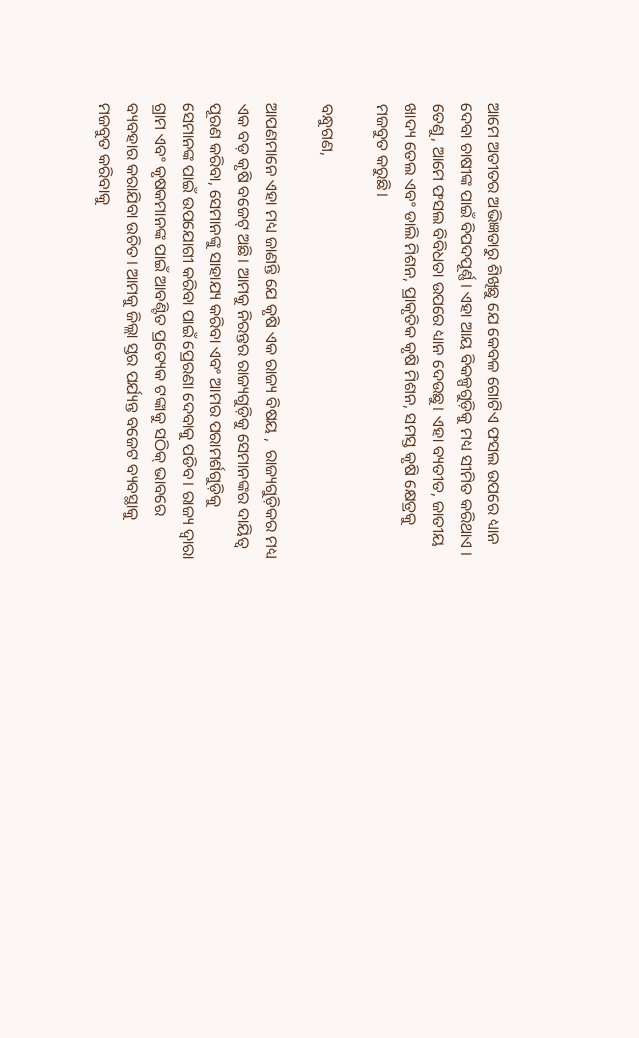ଆମେ ଅତୀତର ଅଭିଜ୍ଞତାରୁ ଶିଖିଛୁ ଯେ କେବଳ ଗୋଟିଏ ଫସଲ ଉପରେ ଧ୍ୟାନ ଦେବା ଚାଷୀଙ୍କ ପାଇଁ ବିପଦପୂର୍ଣ୍ଣ। ଏହା ଆୟ ବିକଳ୍ପଗୁଡ଼ିକୁ ମଧ୍ୟ ସୀମିତ କରିଥାଏ । ତେଣୁ, ଆମେ ଫସଲ ବିବିଧତା ଉପରେ ଧ୍ୟାନ ଦେଉଛୁ। ଏହା ବ୍ୟତୀତ, ଜାତୀୟ ଖାଦ୍ୟ ତେଲ ଏବଂ ଡାଲି ମିଶନ, ପ୍ରାକୃତିକ କୃଷି ମିଶନ, ସମସ୍ତ କୃଷି କ୍ଷେତ୍ରକୁ ମଜବୁତ କରୁଛି।

ବନ୍ଧୁଗଣ,

ଆପଣମାନେ ଏହା ମଧ୍ୟ ଜାଣନ୍ତି ଯେ କୃଷି ଏକ ରାଜ୍ୟ ବିଷୟ ,  ରାଜ୍ୟଗୁଡ଼ିକର ମଧ୍ୟ ଏକ ବଡ଼ କୃଷି ବଜେଟ୍ ଅଛି। ଆମକୁ ନିରନ୍ତର ରାଜ୍ୟଗୁଡ଼ିକୁ ସେମାନଙ୍କର ଦାୟିତ୍ୱ ପୂରଣ କରିବା, ସେମାନଙ୍କୁ ସାହାଯ୍ୟ କରିବା ଏବଂ ଆମର ପରାମର୍ଶଗୁଡ଼ିକୁ ସେମାନଙ୍କ ପାଇଁ ଉପଯୋଗୀ କରିବା ପାଇଁ ପ୍ରେରଣା ଦେବାକୁ ପଡିବ। ରାଜ୍ୟ ଦ୍ୱାରା ଗ୍ରାମ ଏବଂ କୃଷକମାନଙ୍କ ପାଇଁ ଆବଣ୍ଟିତ ପ୍ରତ୍ୟେକ ଟଙ୍କାକୁ ସଠିକ୍ ଭାବରେ ବ୍ୟବହାର କରାଯିବା ଉଚିତ। ଆମକୁ ଜିଲ୍ଲା ସ୍ତର ପର୍ଯ୍ୟନ୍ତ ବଜେଟ ବ୍ୟବସ୍ଥାକୁ ମଜବୁତ କରିବାକୁ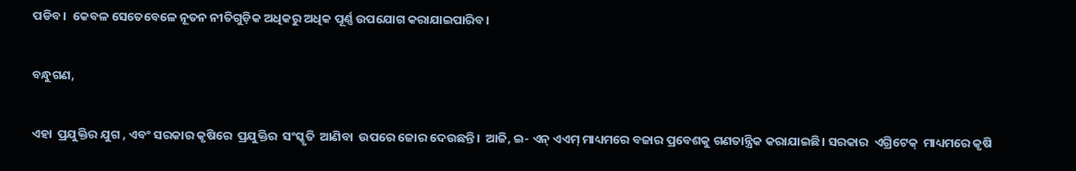ପଡିବ।  କେବଳ ସେତେବେଳେ ନୂତନ ନୀତିଗୁଡ଼ିକ ଅଧିକରୁ ଅଧିକ ପୂର୍ଣ୍ଣ ଉପଯୋଗ କରାଯାଇପାରିବ।

ବନ୍ଧୁଗଣ,

ଏହା  ପ୍ରଯୁକ୍ତିର ଯୁଗ , ଏବଂ ସରକାର କୃଷିରେ  ପ୍ରଯୁକ୍ତିର  ସଂସ୍କୃତି  ଆଣିବା  ଉପରେ ଜୋର ଦେଉଛନ୍ତି।  ଆଜି, ଇ- ଏନ୍ ଏଏମ୍ ମାଧ୍ୟମରେ ବଜାର ପ୍ରବେଶକୁ ଗଣତାନ୍ତ୍ରିକ କରାଯାଇଛି। ସରକାର  ଏଗ୍ରିଟେକ୍  ମାଧ୍ୟମରେ କୃଷି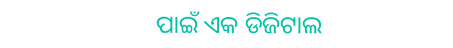ପାଇଁ ଏକ ଡିଜିଟାଲ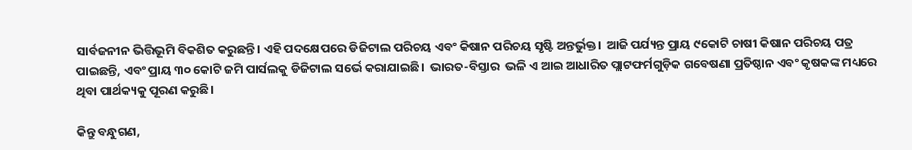ସାର୍ବଜନୀନ ଭିତ୍ତିଭୂମି ବିକଶିତ କରୁଛନ୍ତି। ଏହି ପଦକ୍ଷେପରେ ଡିଜିଟାଲ ପରିଚୟ ଏବଂ କିଷାନ ପରିଚୟ ସୃଷ୍ଟି ଅନ୍ତର୍ଭୁକ୍ତ।  ଆଜି ପର୍ଯ୍ୟନ୍ତ ପ୍ରାୟ ୯କୋଟି ଚାଷୀ କିଷାନ ପରିଚୟ ପତ୍ର ପାଇଛନ୍ତି, ଏବଂ ପ୍ରାୟ ୩୦ କୋଟି ଜମି ପାର୍ସଲକୁ ଡିଜିଟାଲ ସର୍ଭେ କରାଯାଇଛି।  ଭାରତ-ବିସ୍ତାର  ଭଳି ଏ ଆଇ ଆଧାରିତ ପ୍ଲାଟଫର୍ମଗୁଡ଼ିକ ଗବେଷଣା ପ୍ରତିଷ୍ଠାନ ଏବଂ କୃଷକଙ୍କ ମଧ୍ୟରେ ଥିବା ପାର୍ଥକ୍ୟକୁ ପୂରଣ କରୁଛି।

କିନ୍ତୁ ବନ୍ଧୁଗଣ,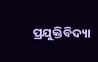ପ୍ରଯୁକ୍ତିବିଦ୍ୟା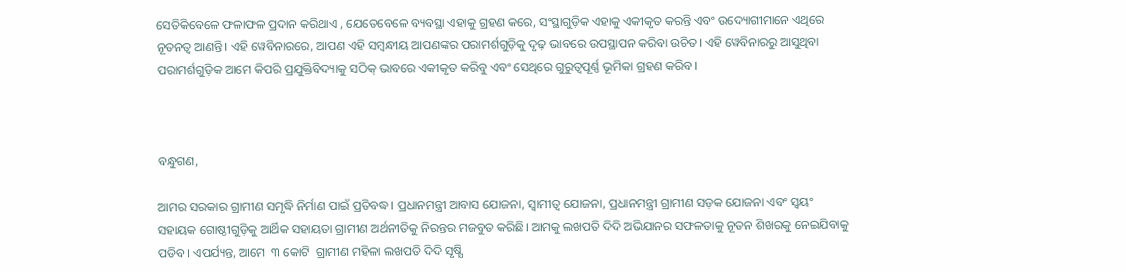ସେତିକିବେଳେ ଫଳାଫଳ ପ୍ରଦାନ କରିଥାଏ , ଯେତେବେଳେ ବ୍ୟବସ୍ଥା ଏହାକୁ ଗ୍ରହଣ କରେ, ସଂସ୍ଥାଗୁଡ଼ିକ ଏହାକୁ ଏକୀକୃତ କରନ୍ତି ଏବଂ ଉଦ୍ୟୋଗୀମାନେ ଏଥିରେ ନୂତନତ୍ୱ ଆଣନ୍ତି। ଏହି ୱେବିନାରରେ, ଆପଣ ଏହି ସମ୍ବନ୍ଧୀୟ ଆପଣଙ୍କର ପରାମର୍ଶଗୁଡ଼ିକୁ ଦୃଢ଼ ଭାବରେ ଉପସ୍ଥାପନ କରିବା ଉଚିତ। ଏହି ୱେବିନାରରୁ ଆସୁଥିବା ପରାମର୍ଶଗୁଡ଼ିକ ଆମେ କିପରି ପ୍ରଯୁକ୍ତିବିଦ୍ୟାକୁ ସଠିକ୍ ଭାବରେ ଏକୀକୃତ କରିବୁ ଏବଂ ସେଥିରେ ଗୁରୁତ୍ୱପୂର୍ଣ୍ଣ ଭୂମିକା ଗ୍ରହଣ କରିବ।



ବନ୍ଧୁଗଣ,

ଆମର ସରକାର ଗ୍ରାମୀଣ ସମୃଦ୍ଧି ନିର୍ମାଣ ପାଇଁ ପ୍ରତିବଦ୍ଧ। ପ୍ରଧାନମନ୍ତ୍ରୀ ଆବାସ ଯୋଜନା, ସ୍ୱାମୀତ୍ୱ ଯୋଜନା, ପ୍ରଧାନମନ୍ତ୍ରୀ ଗ୍ରାମୀଣ ସଡ଼କ ଯୋଜନା ଏବଂ ସ୍ୱୟଂ ସହାୟକ ଗୋଷ୍ଠୀଗୁଡ଼ିକୁ ଆର୍ଥିକ ସହାୟତା ଗ୍ରାମୀଣ ଅର୍ଥନୀତିକୁ ନିରନ୍ତର ମଜବୁତ କରିଛି। ଆମକୁ ଲଖପତି ଦିଦି ଅଭିଯାନର ସଫଳତାକୁ ନୂତନ ଶିଖରକୁ ନେଇଯିବାକୁ ପଡିବ। ଏପର୍ଯ୍ୟନ୍ତ, ଆମେ  ୩ କୋଟି  ଗ୍ରାମୀଣ ମହିଳା ଲଖପତି ଦିଦି ସୃଷ୍ଯି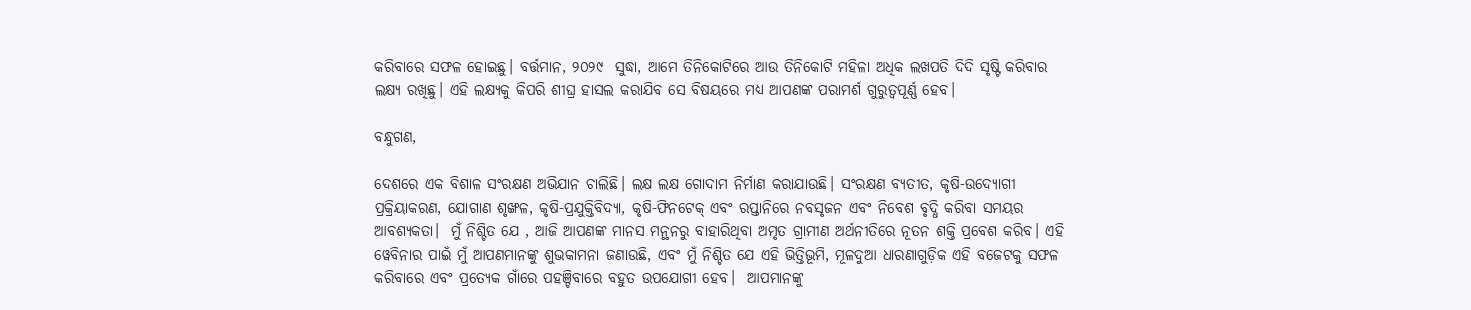କରିବାରେ ସଫଳ ହୋଇଛୁ। ବର୍ତ୍ତମାନ, ୨୦୨୯  ସୁଦ୍ଧା, ଆମେ ତିନିକୋଟିରେ ଆଉ ତିନିକୋଟି ମହିଳା ଅଧିକ ଲଖପତି ଦିଦି ସୃଷ୍ଟି କରିବାର ଲକ୍ଷ୍ୟ ରଖିଛୁ। ଏହି ଲକ୍ଷ୍ୟକୁ କିପରି ଶୀଘ୍ର ହାସଲ କରାଯିବ ସେ ବିଷୟରେ ମଧ୍ୟ ଆପଣଙ୍କ ପରାମର୍ଶ ଗୁରୁତ୍ୱପୂର୍ଣ୍ଣ ହେବ।

ବନ୍ଧୁଗଣ,

ଦେଶରେ ଏକ ବିଶାଳ ସଂରକ୍ଷଣ ଅଭିଯାନ ଚାଲିଛି। ଲକ୍ଷ ଲକ୍ଷ ଗୋଦାମ ନିର୍ମାଣ କରାଯାଉଛି। ସଂରକ୍ଷଣ ବ୍ୟତୀତ, କୃଷି-ଉଦ୍ୟୋଗୀ ପ୍ରକ୍ରିୟାକରଣ, ଯୋଗାଣ ଶୃଙ୍ଖଳ, କୃଷି-ପ୍ରଯୁକ୍ତିବିଦ୍ୟା, କୃଷି-ଫିନଟେକ୍ ଏବଂ ରପ୍ତାନିରେ ନବସୃଜନ ଏବଂ ନିବେଶ ବୃଦ୍ଧି କରିବା ସମୟର ଆବଶ୍ୟକତା।  ମୁଁ ନିଶ୍ଚିତ ଯେ , ଆଜି ଆପଣଙ୍କ ମାନସ ମନ୍ଥନରୁ ବାହାରିଥିବା ଅମୃତ ଗ୍ରାମୀଣ ଅର୍ଥନୀତିରେ ନୂତନ ଶକ୍ତି ପ୍ରବେଶ କରିବ। ଏହି ୱେବିନାର ପାଇଁ ମୁଁ ଆପଣମାନଙ୍କୁ ଶୁଭକାମନା ଜଣାଉଛି, ଏବଂ ମୁଁ ନିଶ୍ଚିତ ଯେ ଏହି ଭିତ୍ତିଭୂମି, ମୂଳଦୁଆ ଧାରଣାଗୁଡ଼ିକ ଏହି ବଜେଟକୁ ସଫଳ କରିବାରେ ଏବଂ ପ୍ରତ୍ୟେକ ଗାଁରେ ପହଞ୍ଚିବାରେ ବହୁତ ଉପଯୋଗୀ ହେବ।  ଆପମାନଙ୍କୁ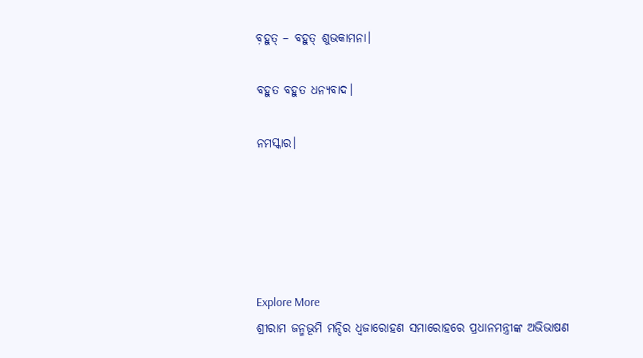ବ଼ହୁତ୍ – ବହୁତ୍ ଶୁଭକାମନା।

ବହୁତ ବହୁତ ଧନ୍ୟବାଦ।

ନମସ୍କାର।





Explore More
ଶ୍ରୀରାମ ଜନ୍ମଭୂମି ମନ୍ଦିର ଧ୍ଵଜାରୋହଣ ସମାରୋହରେ ପ୍ରଧାନମନ୍ତ୍ରୀଙ୍କ ଅଭିଭାଷଣ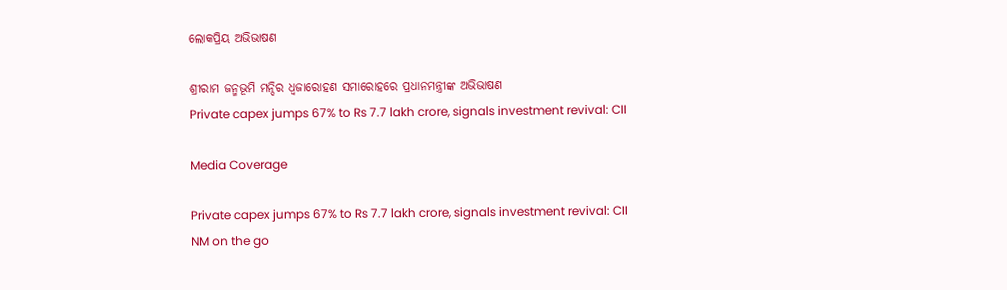ଲୋକପ୍ରିୟ ଅଭିଭାଷଣ

ଶ୍ରୀରାମ ଜନ୍ମଭୂମି ମନ୍ଦିର ଧ୍ଵଜାରୋହଣ ସମାରୋହରେ ପ୍ରଧାନମନ୍ତ୍ରୀଙ୍କ ଅଭିଭାଷଣ
Private capex jumps 67% to Rs 7.7 lakh crore, signals investment revival: CII

Media Coverage

Private capex jumps 67% to Rs 7.7 lakh crore, signals investment revival: CII
NM on the go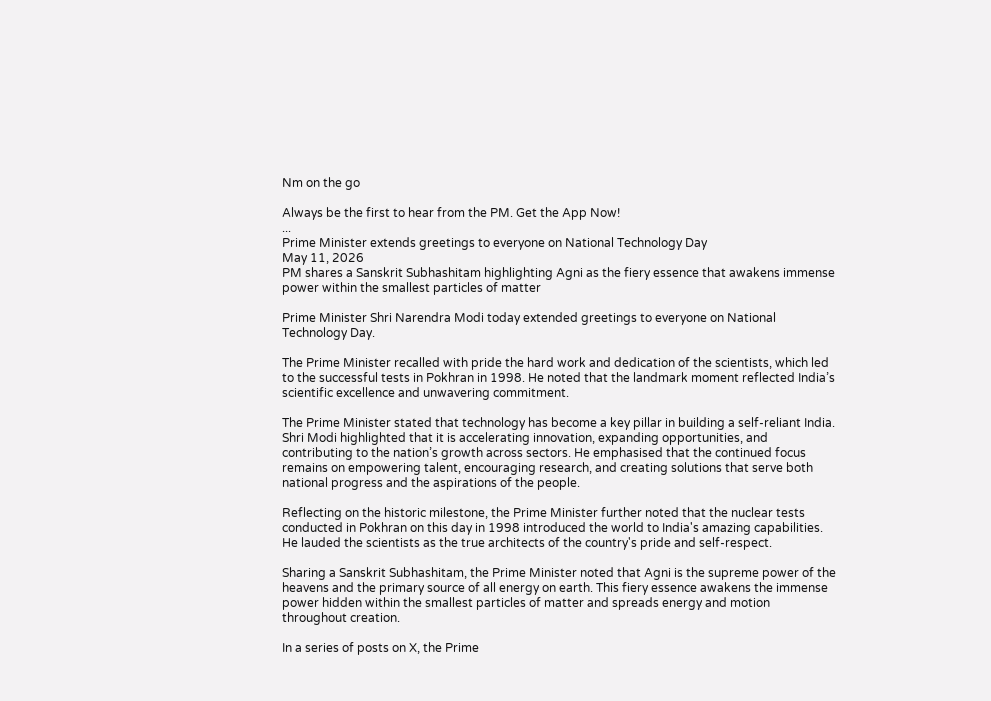Nm on the go

Always be the first to hear from the PM. Get the App Now!
...
Prime Minister extends greetings to everyone on National Technology Day
May 11, 2026
PM shares a Sanskrit Subhashitam highlighting Agni as the fiery essence that awakens immense power within the smallest particles of matter

Prime Minister Shri Narendra Modi today extended greetings to everyone on National Technology Day.

The Prime Minister recalled with pride the hard work and dedication of the scientists, which led to the successful tests in Pokhran in 1998. He noted that the landmark moment reflected India’s scientific excellence and unwavering commitment.

The Prime Minister stated that technology has become a key pillar in building a self-reliant India. Shri Modi highlighted that it is accelerating innovation, expanding opportunities, and contributing to the nation’s growth across sectors. He emphasised that the continued focus remains on empowering talent, encouraging research, and creating solutions that serve both national progress and the aspirations of the people.

Reflecting on the historic milestone, the Prime Minister further noted that the nuclear tests conducted in Pokhran on this day in 1998 introduced the world to India's amazing capabilities. He lauded the scientists as the true architects of the country's pride and self-respect.

Sharing a Sanskrit Subhashitam, the Prime Minister noted that Agni is the supreme power of the heavens and the primary source of all energy on earth. This fiery essence awakens the immense power hidden within the smallest particles of matter and spreads energy and motion throughout creation.

In a series of posts on X, the Prime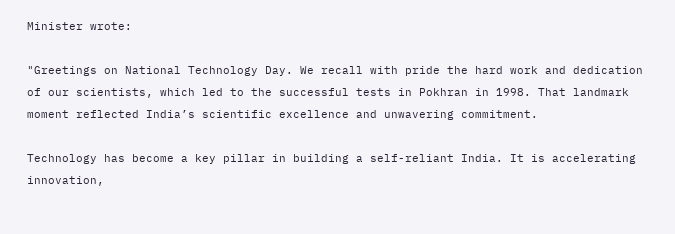Minister wrote:

"Greetings on National Technology Day. We recall with pride the hard work and dedication of our scientists, which led to the successful tests in Pokhran in 1998. That landmark moment reflected India’s scientific excellence and unwavering commitment.

Technology has become a key pillar in building a self-reliant India. It is accelerating innovation,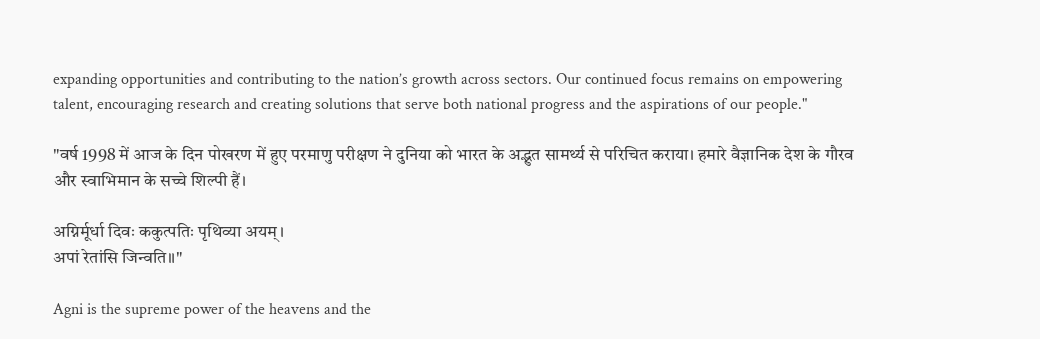expanding opportunities and contributing to the nation’s growth across sectors. Our continued focus remains on empowering talent, encouraging research and creating solutions that serve both national progress and the aspirations of our people."

"वर्ष 1998 में आज के दिन पोखरण में हुए परमाणु परीक्षण ने दुनिया को भारत के अद्भुत सामर्थ्य से परिचित कराया। हमारे वैज्ञानिक देश के गौरव और स्वाभिमान के सच्चे शिल्पी हैं।

अग्निर्मूर्धा दिवः ककुत्पतिः पृथिव्या अयम्।
अपां रेतांसि जिन्वति॥"

Agni is the supreme power of the heavens and the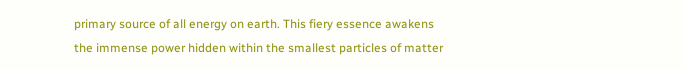primary source of all energy on earth. This fiery essence awakens the immense power hidden within the smallest particles of matter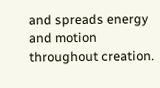and spreads energy and motion throughout creation.